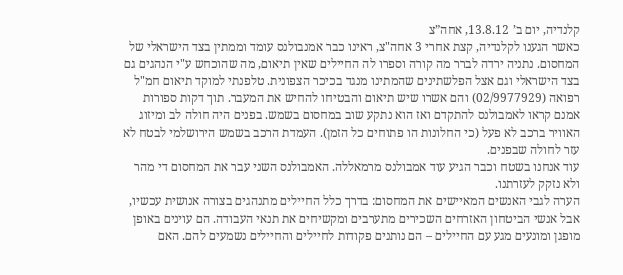קלנדיה, יום ב’ 13.8.12, אחה”צ
כאשר הגענו לקלנדיה, קצת אחרי 3 אחה"צ, ראינו כבר אמנבולנס עומד וממתין בצד הישראלי של המחסום. נתניה ירדה לברר מה קורה וספרו לה החיילים שאין תיאום, מה שהוכחש ע"י הנהגים גם בצד הישראלי וגם אצל הפלשתינים שהמתינו מנגד בכיכר הצפונית. טלפנתי למוקד תיאום חמ"ל רפואה (02/9977929) והם אשרו שיש תיאום והבטיחו להחיש את המעבר. תוך דקות ספורות אמנם קראו לאמבולנס להתקדם ואז הוא נתקע שוב במחסום בשמש. בפנים היה חולה לב ומיזוג האוויר ברכב לא פעל (כי החלונות הו פתוחים כל הזמן). העמדת הרכב בשמש הירושלמי לבטח לא עזר לחולה שבפנים.
עוד אנחנו בשטח וכבר הגיע עוד אמבולנס מרמאללה. האמבולנס השני עבר את המחסום די מהר ולא נזקק לעזרתנו.
הערה לגבי האנשים המאיישים את המחסום: בדרך כלל החיילים מתנהגים בצורה אנושית עכשיו, אבל אנשי הביטחון האזרחים השכירים מתערבים ומקשיחים את תנאי העבודה. הם עוינים באופן מופגן ומונעים מגע עם החיילים – הם נותנים פקודות לחיילים והחיילים נשמעים להם. האם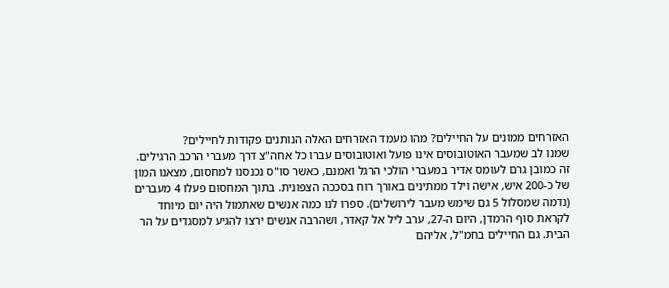האזרחים ממונים על החיילים? מהו מעמד האזרחים האלה הנותנים פקודות לחיילים?
שמנו לב שמעבר האוטובוסים אינו פועל ואוטובוסים עברו כל אחה"צ דרך מעברי הרכב הרגילים. זה כמובן גרם לעומס אדיר במעברי הולכי הרגל ואמנם, כאשר סו"ס נכנסנו למחסום, מצאנו המון של כ-200 איש, אישה וילד ממתינים באורך רוח בסככה הצפונית. בתוך המחסום פעלו 4 מעברים (נדמה שמסלול 5 גם שימש מעבר לירושלים). ספרו לנו כמה אנשים שאתמול היה יום מיוחד לקראת סוף הרמדן, היום ה-27, ערב ליל אל קאדר, ושהרבה אנשים ירצו להגיע למסגדים על הר הבית. גם החיילים בחמ"ל, אליהם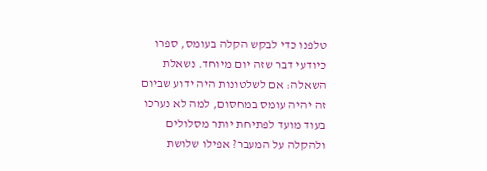טלפנו כדי לבקש הקלה בעומס, ספרו כיודעי דבר שזה יום מיוחד. נשאלת השאלה: אם לשלטונות היה ידוע שביום זה יהיה עומס במחסום, למה לא נערכו בעוד מועד לפתיחת יותר מסלולים ולהקלה על המעבר? אפילו שלושת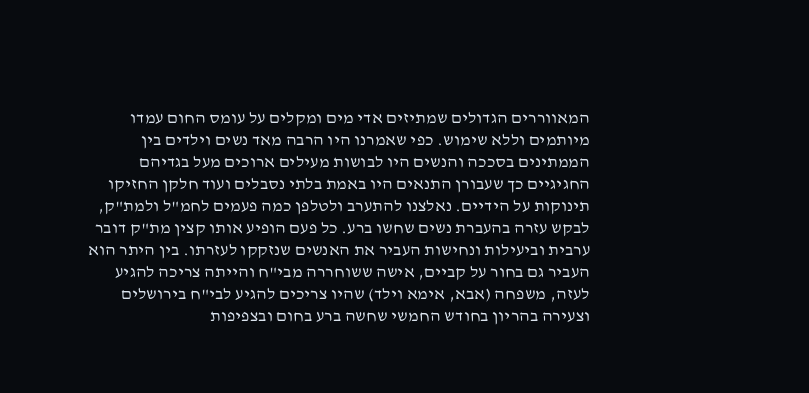המאווררים הגדולים שמתיזים אדי מים ומקלים על עומס החום עמדו מיותמים וללא שימוש. כפי שאמרנו היו הרבה מאד נשים וילדים בין הממתינים בסככה והנשים היו לבושות מעילים ארוכים מעל בגדיהם החגיגיים כך שעבורן התנאים היו באמת בלתי נסבלים ועוד חלקן החזיקו תינוקות על הידיים. נאלצנו להתערב ולטלפן כמה פעמים לחמ"ל ולמת"ק, לבקש עזרה בהעברת נשים שחשו ברע. כל פעם הופיע אותו קצין מת"ק דובר ערבית וביעילות ונחישות העביר את האנשים שנזקקו לעזרתו. בין היתר הוא העביר גם בחור על קביים, אישה ששוחררה מבי"ח והייתה צריכה להגיע לעזה, משפחה (אבא, אימא וילד) שהיו צריכים להגיע לבי"ח בירושלים וצעירה בהריון בחודש החמשי שחשה ברע בחום ובצפיפות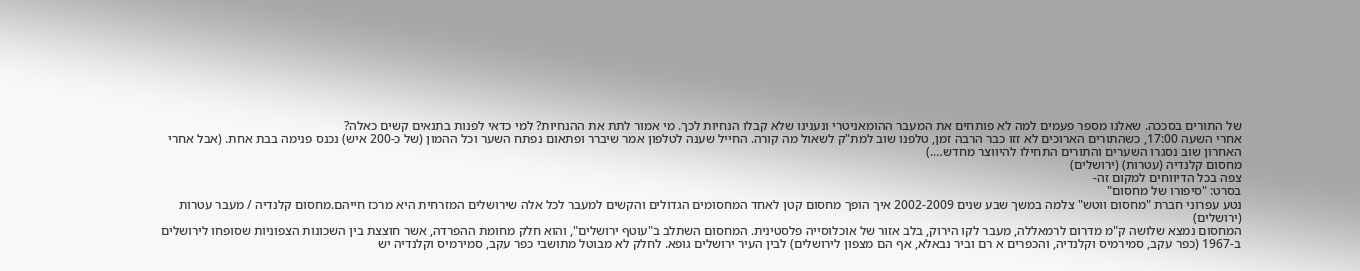של התורים בסככה. שאלנו מספר פעמים למה לא פותחים את המעבר ההומאניטרי ונענינו שלא קבלו הנחיות לכך. מי אמור לתת את ההנחיות? למי כדאי לפנות בתנאים קשים כאלה?
אחרי השעה 17:00, כשהתורים הארוכים לא זזו כבר הרבה זמן, טלפנו שוב למת"ק לשאול מה קורה. החייל שענה לטלפון אמר שיברר ופתאום נפתח השער וכל ההמון (של כ-200 איש) נכנס פנימה בבת אחת. (אבל אחרי האחרון שוב נסגרו השערים והתורים התחילו להיווצר מחדש….)
מחסום קלנדיה (עטרות) (ירושלים)
צפה בכל הדיווחים למקום זה-
בסרט: "סיפורו של מחסום"
נטע עפרוני חברת "מחסום ווטש" צלמה במשך שבע שנים 2002-2009 איך הופך מחסום קטן לאחד המחסומים הגדולים והקשים למעבר לכל אלה שירושלים המזרחית היא מרכז חייהם.מחסום קלנדיה / מעבר עטרות (ירושלים)
המחסום נמצא שלושה ק"מ מדרום לרמאללה, מעבר לקו הירוק, בלב אזור של אוכלוסייה פלסטינית. המחסום השתלב ב"עוטף ירושלים", והוא חלק מחומת ההפרדה, אשר חוצצת בין השכונות הצפוניות שסופחו לירושלים ב-1967 (כפר עקב, סמירמיס וקלנדיה, והכפרים א רם וביר נבאלא, אף הם מצפון לירושלים) לבין העיר ירושלים גופא. לחלק לא מבוטל מתושבי כפר עקב, סמירמיס וקלנדיה יש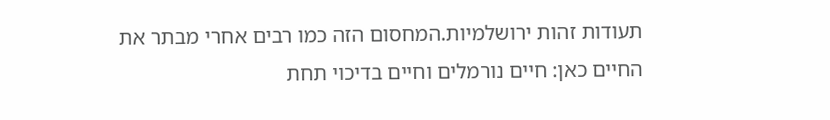תעודות זהות ירושלמיות.המחסום הזה כמו רבים אחרי מבתר את החיים כאן: חיים נורמלים וחיים בדיכוי תחת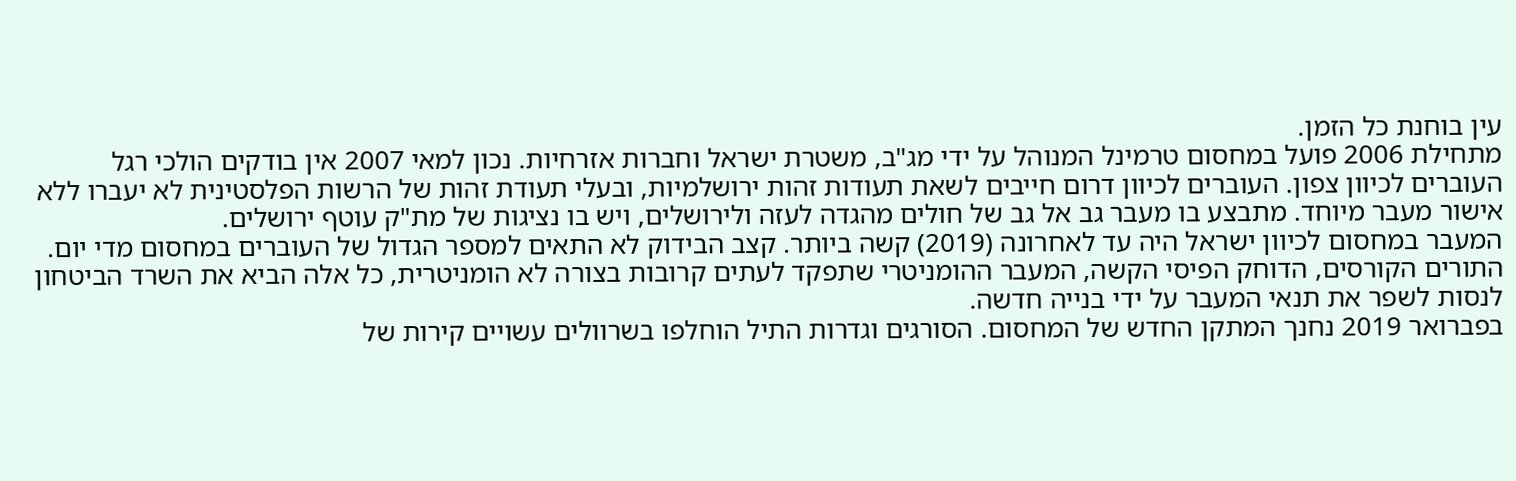עין בוחנת כל הזמן.
מתחילת 2006 פועל במחסום טרמינל המנוהל על ידי מג"ב, משטרת ישראל וחברות אזרחיות. נכון למאי 2007 אין בודקים הולכי רגל העוברים לכיוון צפון. העוברים לכיוון דרום חייבים לשאת תעודות זהות ירושלמיות, ובעלי תעודת זהות של הרשות הפלסטינית לא יעברו ללא אישור מעבר מיוחד. מתבצע בו מעבר גב אל גב של חולים מהגדה לעזה ולירושלים, ויש בו נציגות של מת"ק עוטף ירושלים.
המעבר במחסום לכיוון ישראל היה עד לאחרונה (2019) קשה ביותר. קצב הבידוק לא התאים למספר הגדול של העוברים במחסום מדי יום. התורים הקורסים, הדוחק הפיסי הקשה, המעבר ההומניטרי שתפקד לעתים קרובות בצורה לא הומניטרית, כל אלה הביא את השרד הביטחון לנסות לשפר את תנאי המעבר על ידי בנייה חדשה.
בפברואר 2019 נחנך המתקן החדש של המחסום. הסורגים וגדרות התיל הוחלפו בשרוולים עשויים קירות של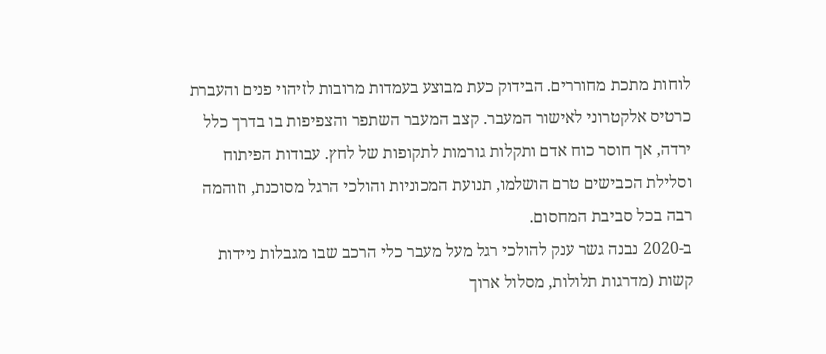לוחות מתכת מחוררים. הבידוק כעת מבוצע בעמדות מרובות לזיהוי פנים והעברת כרטיס אלקטרוני לאישור המעבר. קצב המעבר השתפר והצפיפות בו בדרך כלל ירדה, אך חוסר כוח אדם ותקלות גורמות לתקופות של לחץ. עבודות הפיתוח וסלילת הכבישים טרם הושלמו, תנועת המכוניות והולכי הרגל מסוכנת, וזוהמה רבה בכל סביבת המחסום.
ב-2020 נבנה גשר ענק להולכי רגל מעל מעבר כלי הרכב שבו מגבלות ניידות קשות (מדרגות תלולות, מסלול ארוך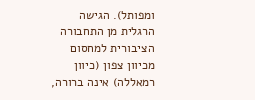ומפותל). הגישה הרגלית מן התחבורה הציבורית למחסום מכיוון צפון (כיוון רמאללה) אינה ברורה,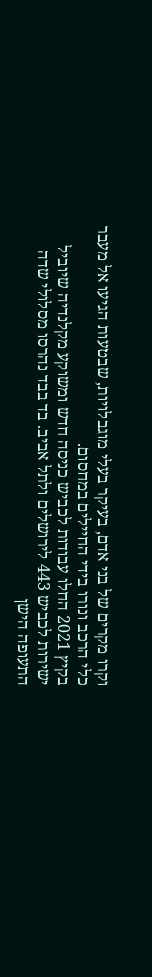וקרו מקרים של בני אדם, בעיקר בעלי מוגבלויות, שבטעות הגיעו אל מעבר כלי הרכב ונורו בידי החיילים במחסום.
בקיץ 2021 החלו עבודות לכביש כניסה חדש ומשוקע מקלנדיה שיוביל ישירות לכביש 443 לירושלים ולתל אביב. בד בבד נהרסו מסלולי שדה התעופה הישן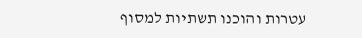עטרות והוכנו תשתיות למסוף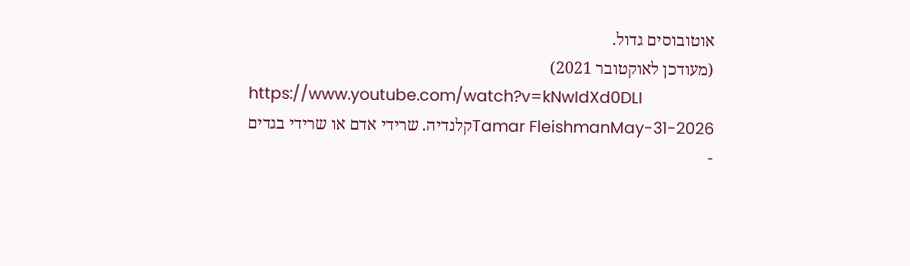אוטובוסים גדול.
(מעודכן לאוקטובר 2021)
https://www.youtube.com/watch?v=kNwIdXd0DLI
Tamar FleishmanMay-31-2026קלנדיה. שרידי אדם או שרידי בגדים
-